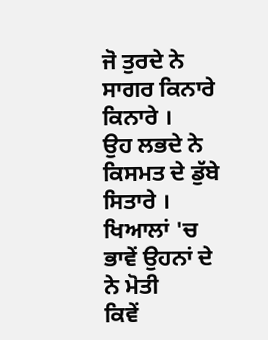ਜੋ ਤੁਰਦੇ ਨੇ ਸਾਗਰ ਕਿਨਾਰੇ ਕਿਨਾਰੇ ।
ਉਹ ਲਭਦੇ ਨੇ ਕਿਸਮਤ ਦੇ ਡੁੱਬੇ ਸਿਤਾਰੇ ।
ਖਿਆਲਾਂ 'ਚ ਭਾਵੇਂ ਉਹਨਾਂ ਦੇ ਨੇ ਮੋਤੀ
ਕਿਵੇਂ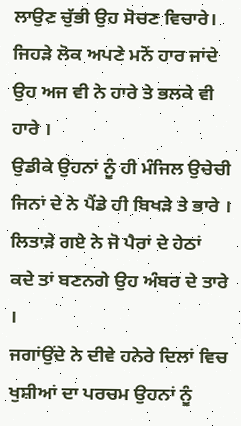ਲਾਉਣ ਚੁੱਭੀ ਉਹ ਸੋਚਣ ਵਿਚਾਰੇ।
ਜਿਹੜੇ ਲੋਕ ਅਪਣੇ ਮਨੋਂ ਹਾਰ ਜਾਂਦੇ
ਉਹ ਅਜ ਵੀ ਨੇ ਹਾਰੇ ਤੇ ਭਲਕੇ ਵੀ ਹਾਰੇ ।
ਉਡੀਕੇ ਉਹਨਾਂ ਨੂੰ ਹੀ ਮੰਜਿਲ ਉਚੇਚੀ
ਜਿਨਾਂ ਦੇ ਨੇ ਪੈਂਡੇ ਹੀ ਬਿਖੜੇ ਤੇ ਭਾਰੇ ।
ਲਿਤਾੜੇ ਗਏ ਨੇ ਜੋ ਪੈਰਾਂ ਦੇ ਹੇਠਾਂ
ਕਦੇ ਤਾਂ ਬਣਨਗੇ ਉਹ ਅੰਬਰ ਦੇ ਤਾਰੇ ।
ਜਗਾਂਉਂਦੇ ਨੇ ਦੀਵੇ ਹਨੇਰੇ ਦਿਲਾਂ ਵਿਚ
ਖੁਸ਼ੀਆਂ ਦਾ ਪਰਚਮ ਉਹਨਾਂ ਨੂੰ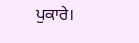ਪੁਕਾਰੇ।